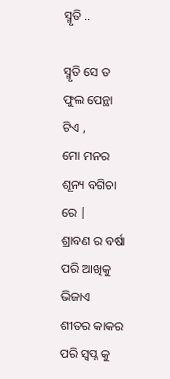ସ୍ମୃତି ..

ସ୍ମୃତି ସେ ତ ଫୁଲ ପେନ୍ଥା ଟିଏ ,
ମୋ ମନର ଶୂନ୍ୟ ବଗିଚା ରେ |
ଶ୍ରାବଣ ର ବର୍ଷା ପରି ଆଖିକୁ ଭିଜାଏ
ଶୀତର କାକର ପରି ସ୍ବପ୍ନ କୁ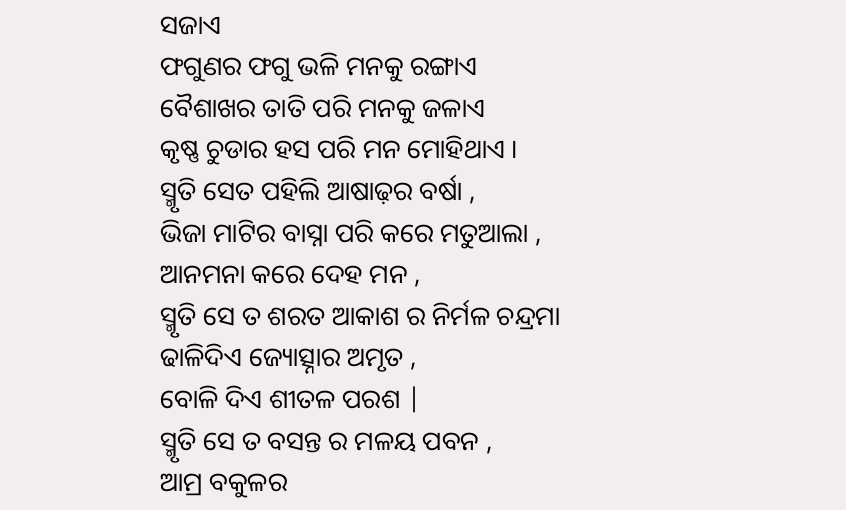ସଜାଏ
ଫଗୁଣର ଫଗୁ ଭଳି ମନକୁ ରଙ୍ଗାଏ
ବୈଶାଖର ତାତି ପରି ମନକୁ ଜଳାଏ
କୃଷ୍ଣ ଚୁଡାର ହସ ପରି ମନ ମୋହିଥାଏ ।
ସ୍ମୃତି ସେତ ପହିଲି ଆଷାଢ଼ର ବର୍ଷା ,
ଭିଜା ମାଟିର ବାସ୍ନା ପରି କରେ ମତୁଆଲା ,
ଆନମନା କରେ ଦେହ ମନ ,
ସ୍ମୃତି ସେ ତ ଶରତ ଆକାଶ ର ନିର୍ମଳ ଚନ୍ଦ୍ରମା
ଢାଳିଦିଏ ଜ୍ୟୋତ୍ସ୍ନାର ଅମୃତ ,
ବୋଳି ଦିଏ ଶୀତଳ ପରଶ |
ସ୍ମୃତି ସେ ତ ବସନ୍ତ ର ମଳୟ ପବନ ,
ଆମ୍ର ବକୁଳର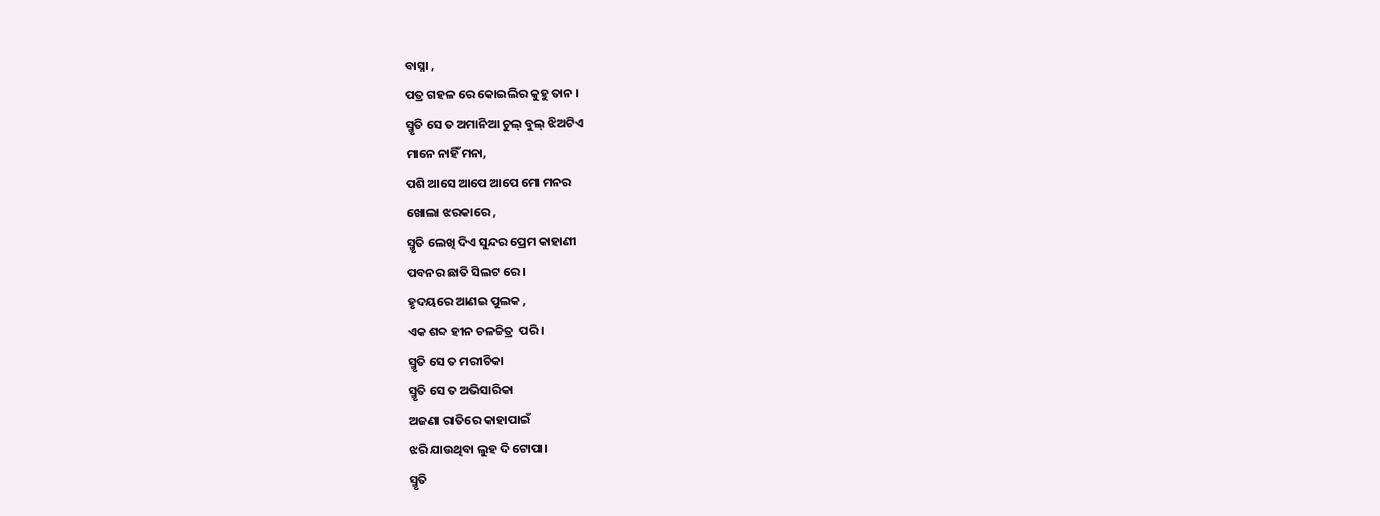ବାସ୍ନା ,
ପତ୍ର ଗହଳ ରେ କୋଇଲିର କୁହୁ ତାନ ।
ସ୍ମୃତି ସେ ତ ଅମାନିଆ ଚୁଲ୍ ବୁଲ୍ ଝିଅଟିଏ
ମାନେ ନାହିଁ ମନା,
ପଶି ଆସେ ଆପେ ଆପେ ମୋ ମନର
ଖୋଲା ଝରକାରେ ,
ସ୍ମୃତି ଲେଖି ଦିଏ ସୁନ୍ଦର ପ୍ରେମ କାହାଣୀ
ପବନର ଛାତି ସିଲଟ ରେ ।
ହୃଦୟରେ ଆଣଇ ପୁଲକ ,
ଏକ ଶବ୍ଦ ହୀନ ଚଳଚ୍ଚିତ୍ର  ପରି ।
ସ୍ମୃତି ସେ ତ ମରୀଚିକା
ସ୍ମୃତି ସେ ତ ଅଭିସାରିକା
ଅଜଣା ରାତିରେ କାହାପାଇଁ
ଝରି ଯାଉଥିବା ଲୁହ ଦି ଟୋପା।
ସ୍ମୃତି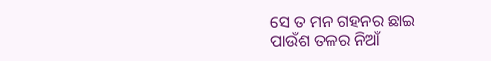ସେ ତ ମନ ଗହନର ଛାଇ
ପାଉଁଶ ତଳର ନିଆଁ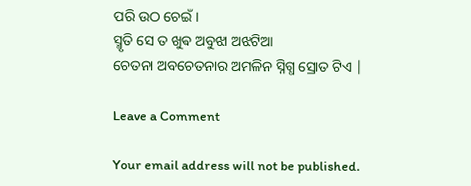ପରି ଉଠ ଚେଇଁ।
ସ୍ମୃତି ସେ ତ ଖୁଵ ଅବୁଝା ଅଝଟିଆ
ଚେତନା ଅବଚେତନାର ଅମଳିନ ସ୍ନିଗ୍ଧ ସ୍ରୋତ ଟିଏ |

Leave a Comment

Your email address will not be published.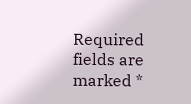Required fields are marked *